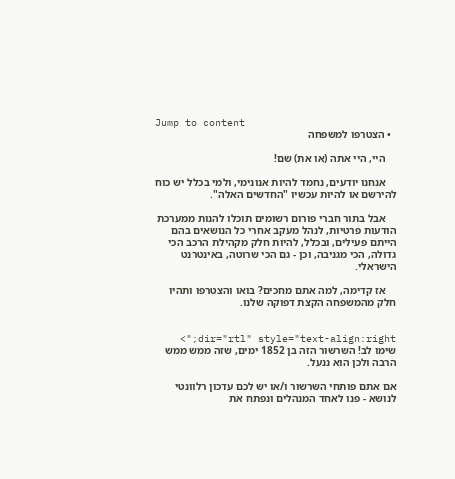Jump to content
  • הצטרפו למשפחה

    היי, היי אתה (או את) שם!

    אנחנו יודעים, נחמד להיות אנונימי, ולמי בכלל יש כוח להירשם או להיות עכשיו "החדשים האלה".

    אבל בתור חברי פורום רשומים תוכלו להנות ממערכת הודעות פרטיות, לנהל מעקב אחרי כל הנושאים בהם הייתם פעילים, ובכלל, להיות חלק מקהילת הרכב הכי גדולה, הכי מגניבה, וכן - גם הכי שרוטה, באינטרנט הישראלי.

    אז קדימה, למה אתם מחכים? בואו והצטרפו ותהיו חלק מהמשפחה הקצת דפוקה שלנו.


dir="rtl" style="text-align:right;"> שימו לב! השרשור הזה בן 1852 ימים, שזה ממש ממש הרבה ולכן הוא ננעל.

אם אתם פותחי השרשור ו/או יש לכם עדכון רלוונטי לנושא - פנו לאחד המנהלים ונפתח את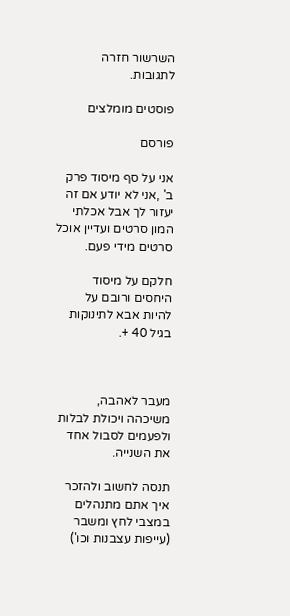השרשור חזרה לתגובות.

פוסטים מומלצים

פורסם

אני על סף מיסוד פרק ב' ,אני לא יודע אם זה יעזור לך אבל אכלתי המון סרטים ועדיין אוכל סרטים מידי פעם.

חלקם על מיסוד היחסים ורובם על להיות אבא לתינוקות בגיל 40 +.



מעבר לאהבה, משיכהה ויכולת לבלות ולפעמים לסבול אחד את השנייה.

תנסה לחשוב ולהזכר איך אתם מתנהלים במצבי לחץ ומשבר (עייפות עצבנות וכו')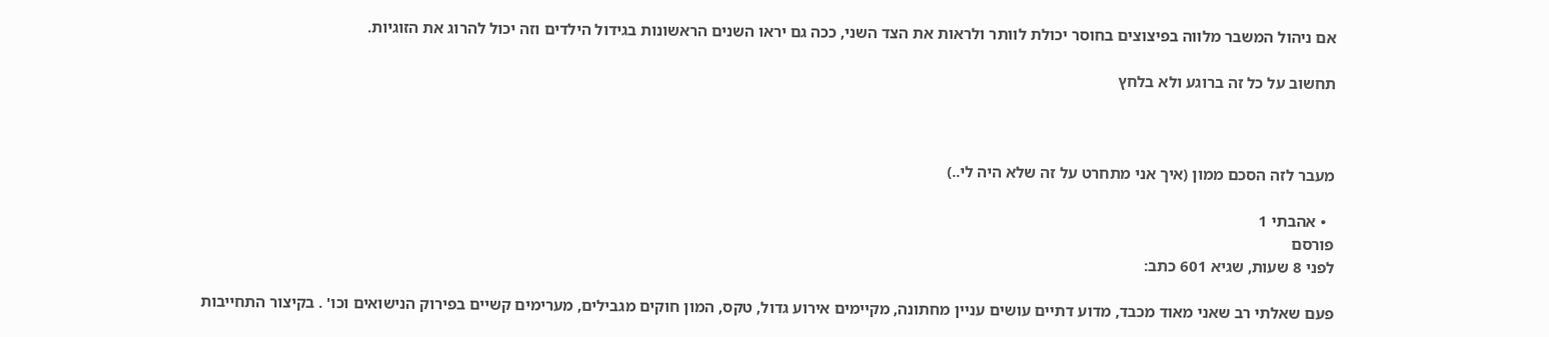אם ניהול המשבר מלווה בפיצוצים בחוסר יכולת לוותר ולראות את הצד השני, ככה גם יראו השנים הראשונות בגידול הילדים וזה יכול להרוג את הזוגיות.

תחשוב על כל זה ברוגע ולא בלחץ



מעבר לזה הסכם ממון (איך אני מתחרט על זה שלא היה לי..)

  • אהבתי 1
פורסם
לפני 8 שעות, שגיא 601 כתב:

פעם שאלתי רב שאני מאוד מכבד, מדוע דתיים עושים עניין מחתונה, מקיימים אירוע גדול, טקס, המון חוקים מגבילים, מערימים קשיים בפירוק הנישואים וכו' . בקיצור התחייבות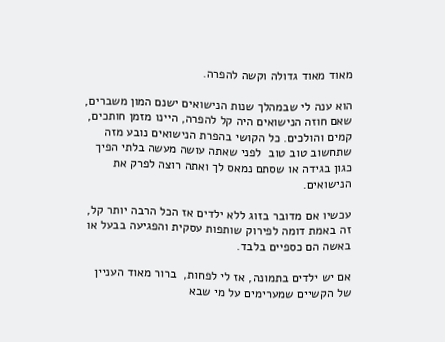מאוד מאוד גדולה וקשה להפרה.

הוא ענה לי שבמהלך שנות הנישואים ישנם המון משברים, שאם חוזה הנישואים היה קל להפרה, היינו מזמן חותכים, קמים והולכים. כל הקושי בהפרת הנישואים נובע מזה שתחשוב טוב טוב  לפני שאתה עושה מעשה בלתי הפיך כגון בגידה או שסתם נמאס לך ואתה רוצה לפרק את הנישואים.

עכשיו אם מדובר בזוג ללא ילדים אז הכל הרבה יותר קל, זה באמת דומה לפירוק שותפות עסקית והפגיעה בבעל או באשה הם כספיים בלבד.

אם יש ילדים בתמונה, אז לי לפחות,  ברור מאוד העניין של הקשיים שמערימים על מי שבא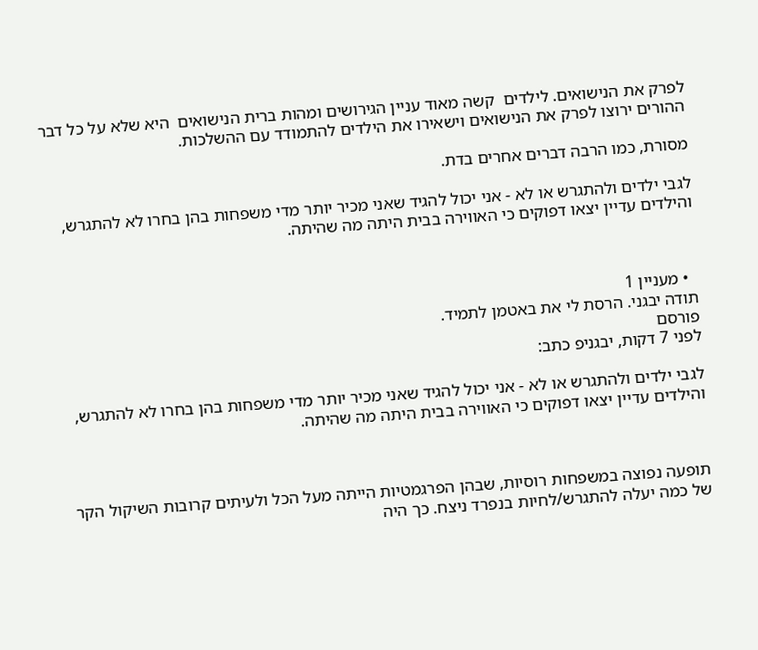לפרק את הנישואים. לילדים  קשה מאוד עניין הגירושים ומהות ברית הנישואים  היא שלא על כל דבר ההורים ירוצו לפרק את הנישואים וישאירו את הילדים להתמודד עם ההשלכות.

מסורת, כמו הרבה דברים אחרים בדת.

לגבי ילדים ולהתגרש או לא - אני יכול להגיד שאני מכיר יותר מדי משפחות בהן בחרו לא להתגרש, והילדים עדיין יצאו דפוקים כי האווירה בבית היתה מה שהיתה.



  • מעניין 1
תודה יבגני. הרסת לי את באטמן לתמיד.
פורסם
לפני 7 דקות, יבגניפ כתב:

לגבי ילדים ולהתגרש או לא - אני יכול להגיד שאני מכיר יותר מדי משפחות בהן בחרו לא להתגרש, והילדים עדיין יצאו דפוקים כי האווירה בבית היתה מה שהיתה.



תופעה נפוצה במשפחות רוסיות, שבהן הפרגמטיות הייתה מעל הכל ולעיתים קרובות השיקול הקר של כמה יעלה להתגרש/לחיות בנפרד ניצח. כך היה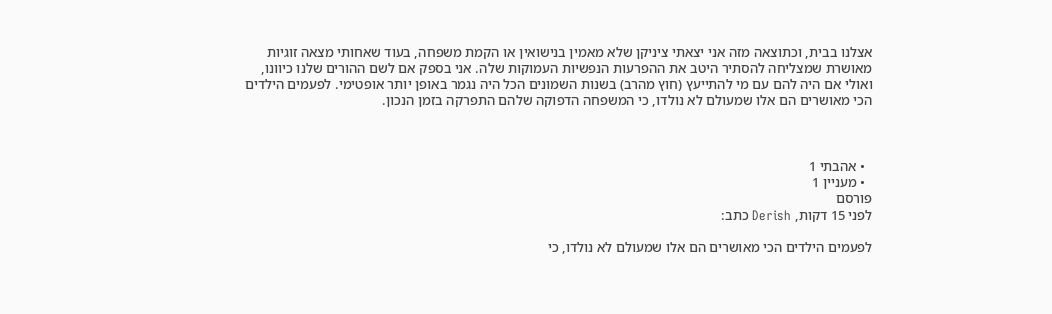אצלנו בבית, וכתוצאה מזה אני יצאתי ציניקן שלא מאמין בנישואין או הקמת משפחה, בעוד שאחותי מצאה זוגיות מאושרת שמצליחה להסתיר היטב את ההפרעות הנפשיות העמוקות שלה. אני בספק אם לשם ההורים שלנו כיוונו, ואולי אם היה להם עם מי להתייעץ (חוץ מהרב) בשנות השמונים הכל היה נגמר באופן יותר אופטימי. לפעמים הילדים הכי מאושרים הם אלו שמעולם לא נולדו, כי המשפחה הדפוקה שלהם התפרקה בזמן הנכון.



  • אהבתי 1
  • מעניין 1
פורסם
לפני 15 דקות, Derish כתב:

לפעמים הילדים הכי מאושרים הם אלו שמעולם לא נולדו, כי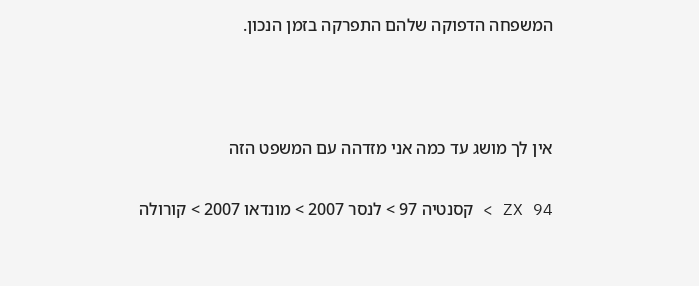המשפחה הדפוקה שלהם התפרקה בזמן הנכון.



אין לך מושג עד כמה אני מזדהה עם המשפט הזה

ZX 94 > קסנטיה 97 > לנסר 2007 > מונדאו 2007 > קורולה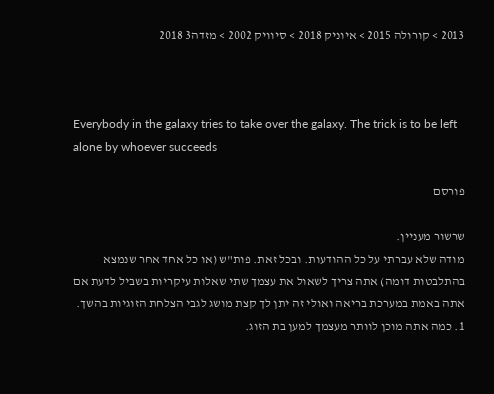2013 > קורולה 2015 > איוניק 2018 > סיוויק 2002 > מזדה3 2018



Everybody in the galaxy tries to take over the galaxy. The trick is to be left alone by whoever succeeds

פורסם

שרשור מעניין.
מודה שלא עברתי על כל ההודעות. ובכל זאת. פות"ש (או כל אחד אחר שנמצא בהתלבטות דומה) אתה צריך לשאול את עצמך שתי שאלות עיקריות בשביל לדעת אם אתה באמת במערכת בריאה ואולי זה יתן לך קצת מושג לגבי הצלחת הזוגיות בהשך.
1. כמה אתה מוכן לוותר מעצמך למען בת הזוג.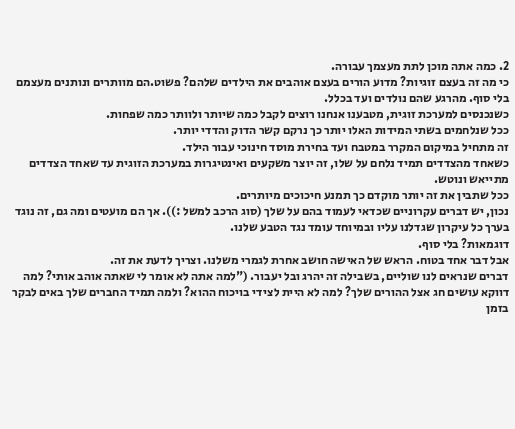2. כמה אתה מוכן לתת מעצמך עבורה.
כי מה זה בעצם זוגיות? מדוע הורים בעצם אוהבים את הילדים שלהם? פשוט.הם מוותרים ונותנים מעצמם בלי סוף. מהרגע שהם נולדים ועד בכלל.
כשנכנסים למערכת זוגית, מטבענו אנחנו רוצים לקבל כמה שיותר ולוותר כמה שפחות.
ככל שנלחמים בשתי המידות האלו יותר כך נרקם קשר הדוק והדדי יותר.
זה מתחיל במיקום המקרר במטבח ועד בחירת מוסד חינוכי עבור הילד.
כשאחד מהצדדים תמיד נלחם על שלו, זה יוצר משקעים ואינטיגרות במערכת הזוגית עד שאחד הצדדים מתייאש ונוטש.
ככל שתבין את זה יותר מוקדם כך תמנע חיכוכים מיותרים.
נכון, יש דברים עקרוניים שכדאי לעמוד בהם על שלך (סוג הרכב למשל :)). אך הם מועטים ומה גם, זה נוגד בערך כל עיקרון שגדלנו עליו ובמיוחד עומד נגד הטבע שלנו.
דוגמאות? בלי סוף.
אבל דבר אחד בטוח. הראש של האישה חושב אחרת לגמרי משלנו. וצריך לדעת את זה.
דברים שנראים לנו שוליים, בשבילה זה יהרג ובל יעבור. ("למה אתה לא אומר לי שאתה אוהב אותי? למה דווקא עושים חג אצל ההורים שלך? למה לא היית לצידי בויכוח ההוא? ולמה תמיד החברים שלך באים לבקר בזמן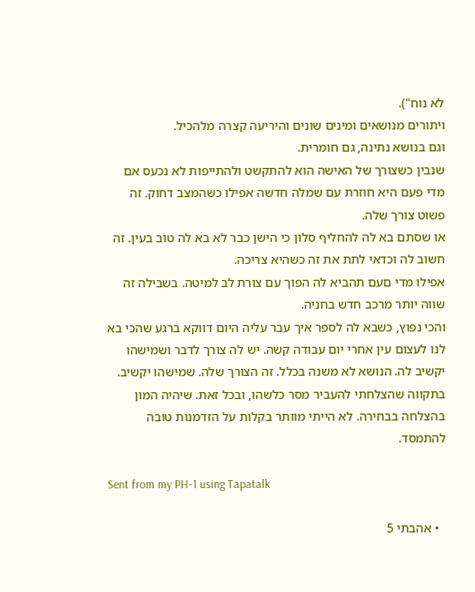לא נוח").
ויתורים מנושאים ומינים שונים והיריעה קצרה מלהכיל.
וגם בנושא נתינה, גם חומרית.
שנבין כשצורך של האישה הוא להתקשט ולהתייפות לא נכעס אם מדי פעם היא חוזרת עם שמלה חדשה אפילו כשהמצב דחוק. זה פשוט צורך שלה.
או שסתם בא לה להחליף סלון כי הישן כבר לא בא לה טוב בעין. זה חשוב לה וכדאי לתת את זה כשהיא צריכה.
אפילו מדי םעם תהביא לה הפוך עם צורת לב למיטה. בשבילה זה שווה יותר מרכב חדש בחניה.
והכי נפוץ, כשבא לה לספר איך עבר עליה היום דווקא ברגע שהכי בא לנו לעצום עין אחרי יום עבודה קשה. יש לה צורך לדבר ושמישהו יקשיב לה. הנושא לא משנה בכלל. זה הצורך שלה. שמישהו יקשיב.
בתקווה שהצלחתי להעביר מסר כלשהו, ובכל זאת. שיהיה המון בהצלחה בבחירה. לא הייתי מוותר בקלות על הזדמנות טובה להתמסד.

Sent from my PH-1 using Tapatalk

  • אהבתי 5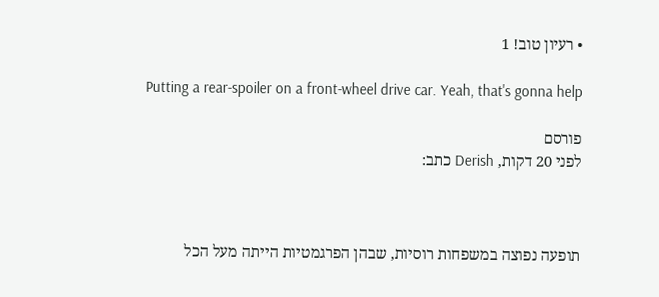• רעיון טוב! 1

Putting a rear-spoiler on a front-wheel drive car. Yeah, that's gonna help

פורסם
לפני 20 דקות, Derish כתב:



תופעה נפוצה במשפחות רוסיות, שבהן הפרגמטיות הייתה מעל הכל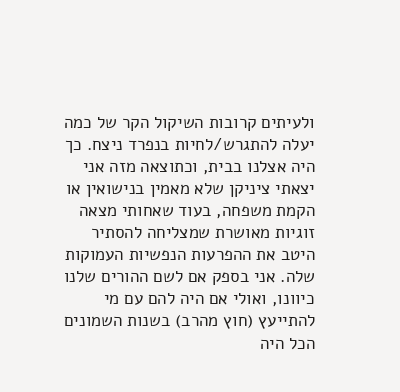ולעיתים קרובות השיקול הקר של כמה יעלה להתגרש/לחיות בנפרד ניצח. כך היה אצלנו בבית, וכתוצאה מזה אני יצאתי ציניקן שלא מאמין בנישואין או הקמת משפחה, בעוד שאחותי מצאה זוגיות מאושרת שמצליחה להסתיר היטב את ההפרעות הנפשיות העמוקות שלה. אני בספק אם לשם ההורים שלנו כיוונו, ואולי אם היה להם עם מי להתייעץ (חוץ מהרב) בשנות השמונים הכל היה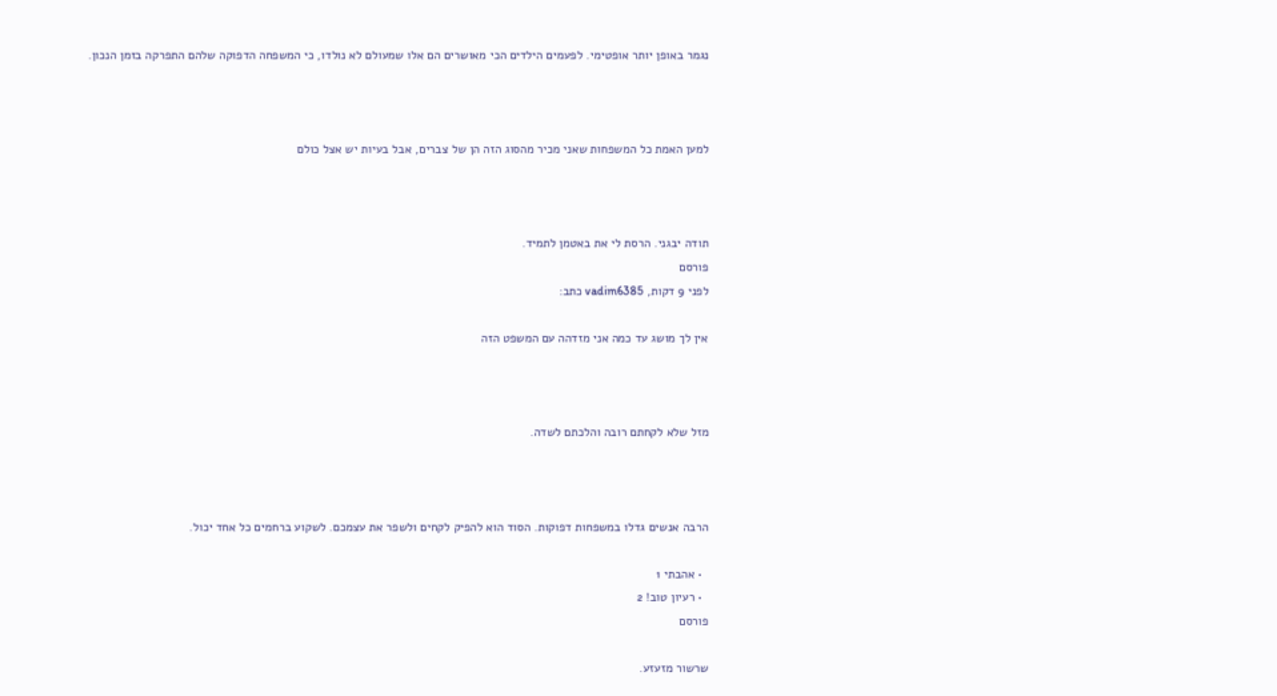נגמר באופן יותר אופטימי. לפעמים הילדים הכי מאושרים הם אלו שמעולם לא נולדו, כי המשפחה הדפוקה שלהם התפרקה בזמן הנכון.



למען האמת כל המשפחות שאני מכיר מהסוג הזה הן של צברים, אבל בעיות יש אצל כולם



תודה יבגני. הרסת לי את באטמן לתמיד.
פורסם
לפני 9 דקות, vadim6385 כתב:

אין לך מושג עד כמה אני מזדהה עם המשפט הזה



מזל שלא לקחתם רובה והלכתם לשדה.



הרבה אנשים גדלו במשפחות דפוקות. הסוד הוא להפיק לקחים ולשפר את עצמכם. לשקוע ברחמים כל אחד יכול.

  • אהבתי 1
  • רעיון טוב! 2
פורסם

שרשור מזעזע.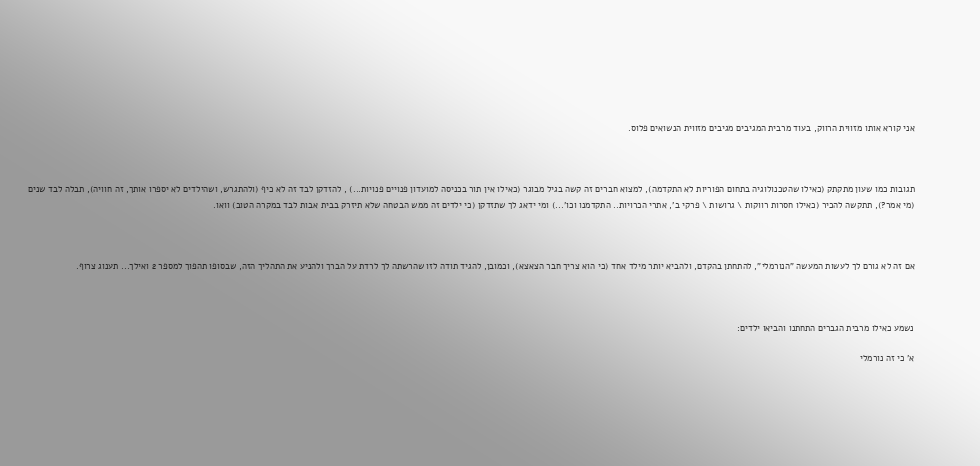אני קורא אותו מזווית הרווק, בעוד מרבית המגיבים מגיבים מזווית הנשואים פלוס.



תגובות כמו שעון מתקתק (כאילו שהטכנולוגיה בתחום הפוריות לא התקדמה), למצוא חברים זה קשה בגיל מבוגר (כאילו אין תור בכניסה למועדון פנויים פנויות...) , להזדקן לבד זה לא כיף (ולהתגרש, ושהילדים לא יספרו אותך, זה חוויה), תבלה לבד שנים (מי אמר?), תתקשה להכיר (כאילו חסרות רווקות \ גרושות \ פרקי ב', אתרי הכרויות.. התקדמנו וכו'...) ומי ידאג לך שתזדקן (כי ילדים זה ממש הבטחה שלא תיזרק בבית אבות לבד במקרה הטוב) וואו.



אם זה לא גורם לך לעשות המעשה "הנורמלי", להתחתן בהקדם, ולהביא יותר מילד אחד (כי הוא צריך חבר הצאצא), וכמובן, להגיד תודה לזו שהרשתה לך לרדת על הברך ולהניע את התהליך הזה, שבסופו תהפוך למספר 2 ואילך... תענוג צרוף.



נשמע כאילו מרבית הגברים התחתנו והביאו ילדים:

א' כי זה נורמלי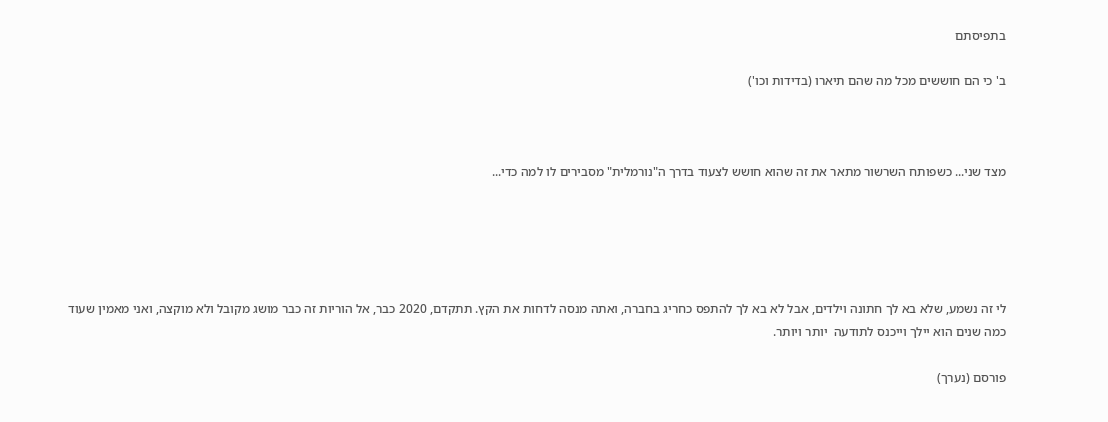בתפיסתם

ב' כי הם חוששים מכל מה שהם תיארו (בדידות וכו')



מצד שני... כשפותח השרשור מתאר את זה שהוא חושש לצעוד בדרך ה"נורמלית" מסבירים לו למה כדי...





לי זה נשמע, שלא בא לך חתונה וילדים, אבל לא בא לך להתפס כחריג בחברה, ואתה מנסה לדחות את הקץ. תתקדם, 2020 כבר, אל הוריות זה כבר מושג מקובל ולא מוקצה, ואני מאמין שעוד כמה שנים הוא יילך וייכנס לתודעה  יותר ויותר.

פורסם (נערך)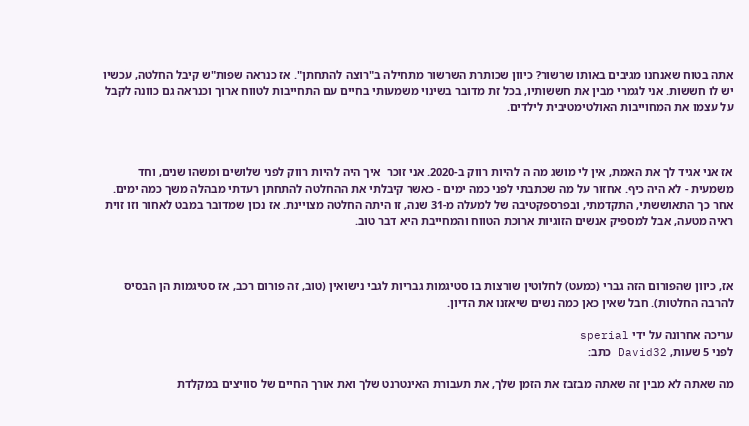אתה בטוח שאנחנו מגיבים באותו שרשור? כיוון שכותרת השרשור מתחילה ב"רוצה להתחתן". אז כנראה שפות"ש קיבל החלטה, עכשיו יש לו חששות. אני לגמרי מבין את חששותיו, בכל זת מדובר בשינוי משמעותי בחיים עם התחייבות לטווח ארוך וכנראה גם כוונה לקבל על עצמו את המחוייבות האולטימטיבית לילדים.



אז אני אגיד לך את האמת, אין לי מושג מה ה להיות רווק ב-2020. אני זוכר  איך היה להיות רווק לפני שלושים ומשהו שנים, וחד משמעית - לא היה כיף. אחזור על מה שכתבתי לפני כמה ימים - כאשר קיבלתי את ההחלטה להתחתן רעדתי מבהלה משך כמה ימים. אחר כך התאוששתי, התקדמתי, ובפרספקטיבה של למעלה מ-31 שנה, זו היתה החלטה מצויינת. אז נכון שמדובר במבט לאחור וזו זוית ראיה מטעה, אבל למספיק אנשים הזוגיות ארוכת הטווח והמחייבת היא דבר טוב.



אז, כיוון שהפורום הזה גברי (כמעט) לחלוטין שורצות בו סטיגמות גבריות לגבי נישואין (טוב, זה פורום רכב, אז סטיגמות הן הבסיס להרבה החלטות). חבל שאין כאן כמה נשים שיאזנו את הדיון.

עריכה אחרונה על ידי sperial
לפני 5 שעות, David32 כתב:

מה שאתה לא מבין זה שאתה מבזבז את הזמן שלך, את תעבורת האינטרנט שלך ואת אורך החיים של סוויצים במקלדת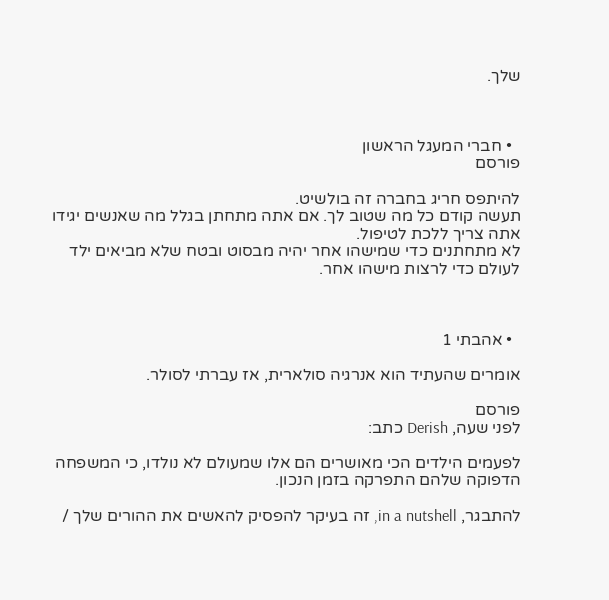שלך.



  • חברי המעגל הראשון
פורסם

להיתפס חריג בחברה זה בולשיט.
תעשה קודם כל מה שטוב לך. אם אתה מתחתן בגלל מה שאנשים יגידו אתה צריך ללכת לטיפול.
לא מתחתנים כדי שמישהו אחר יהיה מבסוט ובטח שלא מביאים ילד לעולם כדי לרצות מישהו אחר.



  • אהבתי 1

אומרים שהעתיד הוא אנרגיה סולארית, אז עברתי לסולר.

פורסם
לפני שעה, Derish כתב:

לפעמים הילדים הכי מאושרים הם אלו שמעולם לא נולדו, כי המשפחה הדפוקה שלהם התפרקה בזמן הנכון.

להתבגר, in a nutshell, זה בעיקר להפסיק להאשים את ההורים שלך /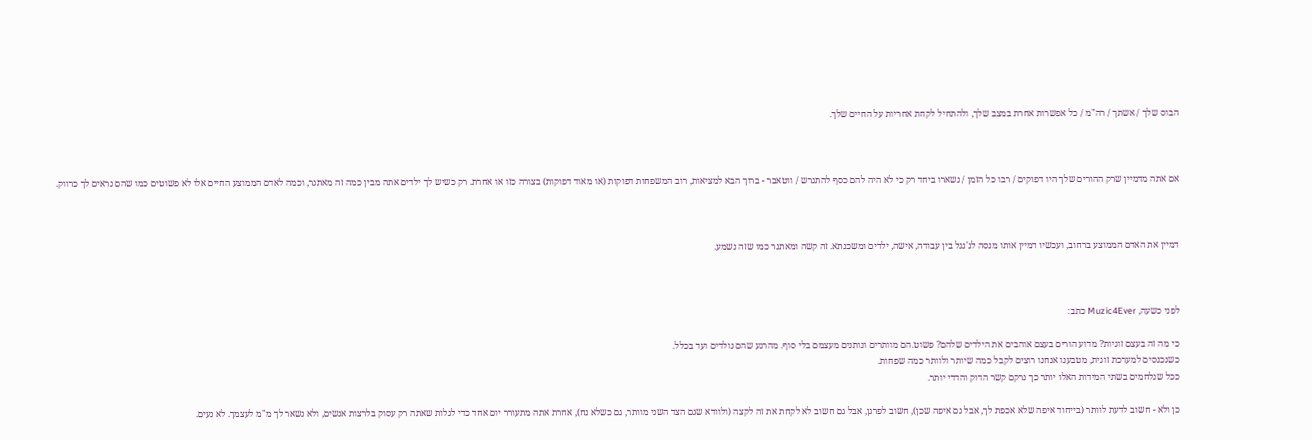הבוס שלך / אשתך / רה"מ / כל אפשרות אחרת במצב שלך, ולהתחיל לקחת אחריות על החיים שלך.



אם אתה מדמיין שרק ההורים שלך היו דפוקים / רבו כל הזמן / נשארו ביחד רק כי לא היה להם כסף להתגרש / ווטאבר - ברוך הבא למציאות, רוב המשפחות דפוקות (או מאוד דפוקות) בצורה כזו או אחרת. רק כשיש לך ילדים אתה מבין כמה זה מאתגר, וכמה לאדם הממוצע החיים אלו לא פשוטים כמו שהם נראים לך כרווק.



דמיין את האדם הממוצע ברחוב, ועכשיו דמיין אותו מנסה לג'נגל בין עבודה, אישה, ילדים ומשכנתא. זה קשה ומאתגר כמו שזה נשמע.



לפני כשעה, Muzic4Ever כתב:

כי מה זה בעצם זוגיות? מדוע הורים בעצם אוהבים את הילדים שלהם? פשוט.הם מוותרים ונותנים מעצמם בלי סוף. מהרגע שהם נולדים ועד בכלל.
כשנכנסים למערכת זוגית, מטבענו אנחנו רוצים לקבל כמה שיותר ולוותר כמה שפחות.
ככל שנלחמים בשתי המידות האלו יותר כך נרקם קשר הדוק והדדי יותר.

כן ולא - חשוב לדעת לוותר (בייחוד איפה שלא אכפת לך, אבל גם איפה שכן), חשוב לפרגן, אבל גם חשוב לא לקחת את זה לקצה (ולוודא שגם הצד השני מוותר, גם כשלא נח), אחרת אתה מתעורר יום אחד כדי לגלות שאתה רק עסוק בלרצות אנשים, ולא נשאר לך מ"מ לעצמך. לא נעים.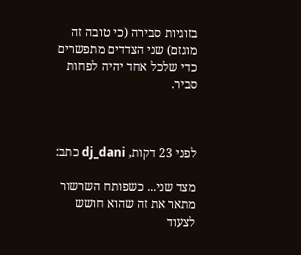בזוגיות סבירה (כי טובה זה מוגזם) שני הצדדים מתפשרים כדי שלכל אחד יהיה לפחות סביר.



לפני 23 דקות, dj_dani כתב:

מצד שני... כשפותח השרשור מתאר את זה שהוא חושש לצעוד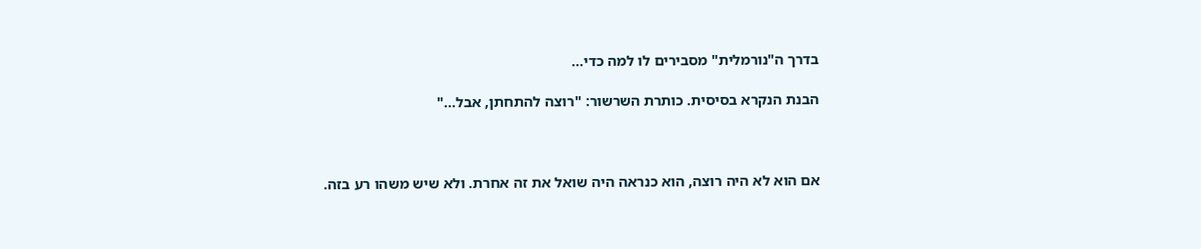בדרך ה"נורמלית" מסבירים לו למה כדי...

הבנת הנקרא בסיסית. כותרת השרשור: "רוצה להתחתן, אבל..."



אם הוא לא היה רוצה, הוא כנראה היה שואל את זה אחרת. ולא שיש משהו רע בזה.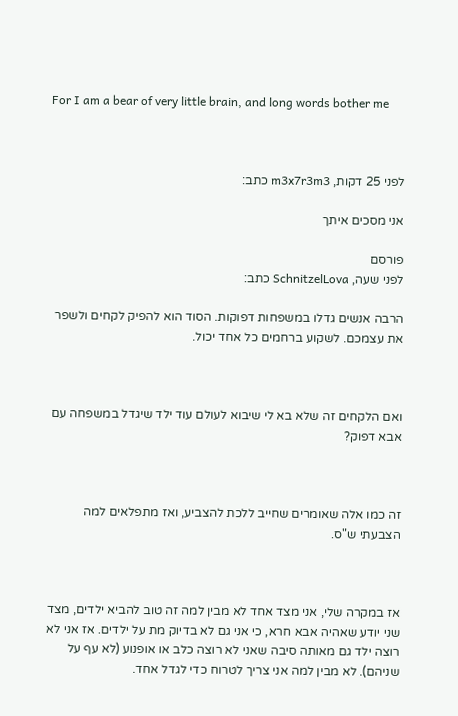For I am a bear of very little brain, and long words bother me



לפני 25 דקות, m3x7r3m3 כתב:

אני מסכים איתך

פורסם
לפני שעה, SchnitzelLova כתב:

הרבה אנשים גדלו במשפחות דפוקות. הסוד הוא להפיק לקחים ולשפר את עצמכם. לשקוע ברחמים כל אחד יכול.



ואם הלקחים זה שלא בא לי שיבוא לעולם עוד ילד שיגדל במשפחה עם אבא דפוק?



זה כמו אלה שאומרים שחייב ללכת להצביע, ואז מתפלאים למה הצבעתי ש"ס.



אז במקרה שלי, אני מצד אחד לא מבין למה זה טוב להביא ילדים, מצד שני יודע שאהיה אבא חרא, כי אני גם לא בדיוק מת על ילדים. אז אני לא רוצה ילד גם מאותה סיבה שאני לא רוצה כלב או אופנוע (לא עף על שניהם). לא מבין למה אני צריך לטרוח כדי לגדל אחד.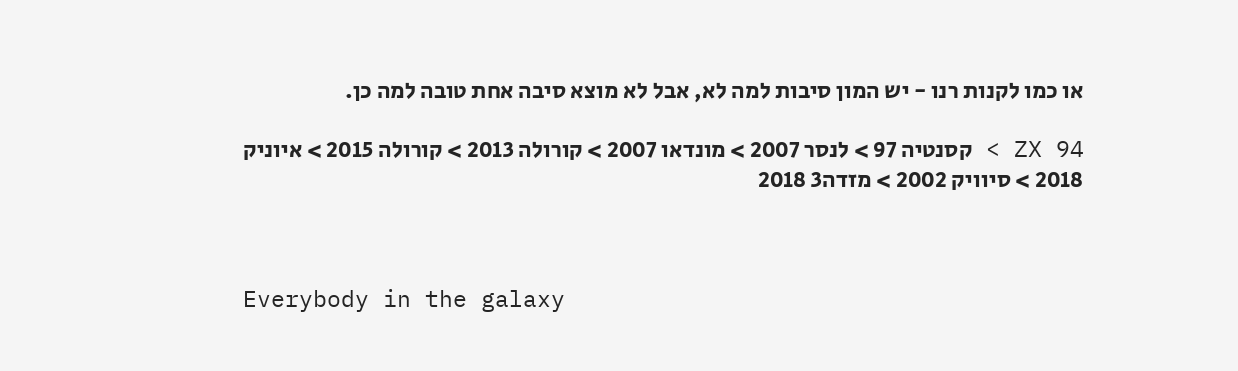או כמו לקנות רנו - יש המון סיבות למה לא, אבל לא מוצא סיבה אחת טובה למה כן.

ZX 94 > קסנטיה 97 > לנסר 2007 > מונדאו 2007 > קורולה 2013 > קורולה 2015 > איוניק 2018 > סיוויק 2002 > מזדה3 2018



Everybody in the galaxy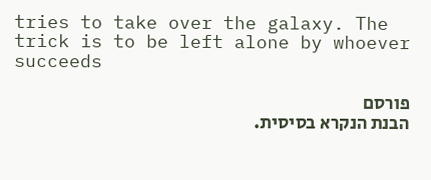tries to take over the galaxy. The trick is to be left alone by whoever succeeds

פורסם
הבנת הנקרא בסיסית.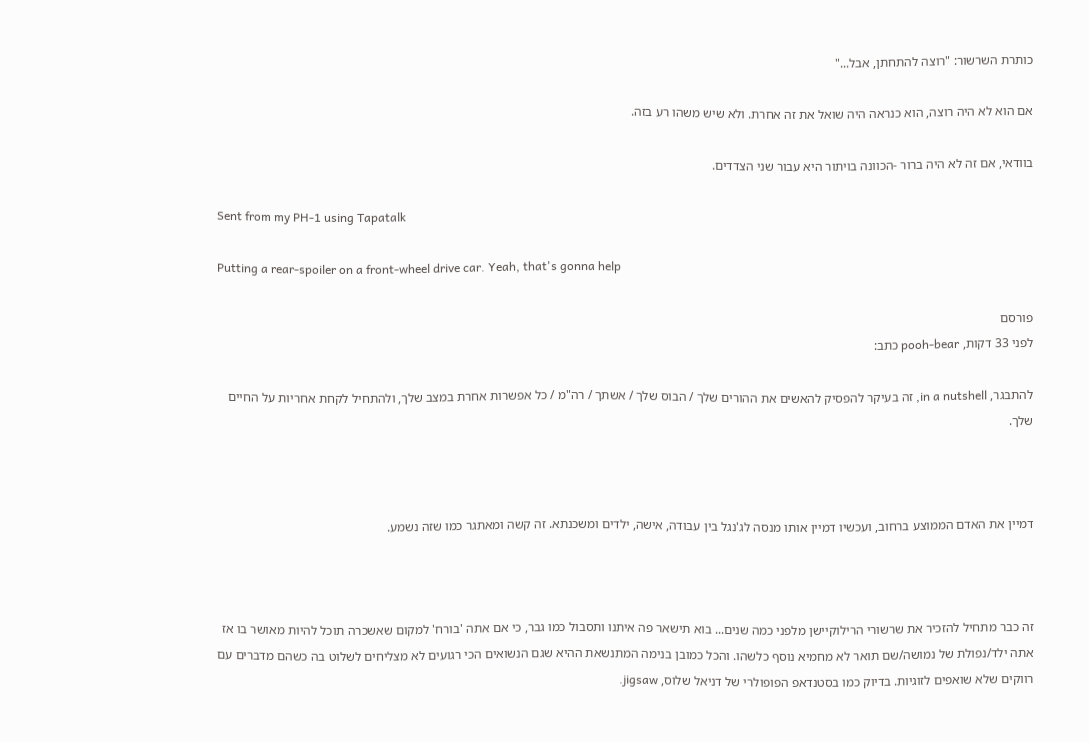כותרת השרשור: "רוצה להתחתן, אבל..."

אם הוא לא היה רוצה, הוא כנראה היה שואל את זה אחרת. ולא שיש משהו רע בזה.

בוודאי, אם זה לא היה ברור -הכוונה בויתור היא עבור שני הצדדים.

Sent from my PH-1 using Tapatalk

Putting a rear-spoiler on a front-wheel drive car. Yeah, that's gonna help

פורסם
לפני 33 דקות, pooh-bear כתב:

להתבגר, in a nutshell, זה בעיקר להפסיק להאשים את ההורים שלך / הבוס שלך / אשתך / רה"מ / כל אפשרות אחרת במצב שלך, ולהתחיל לקחת אחריות על החיים שלך.



דמיין את האדם הממוצע ברחוב, ועכשיו דמיין אותו מנסה לג'נגל בין עבודה, אישה, ילדים ומשכנתא. זה קשה ומאתגר כמו שזה נשמע.



זה כבר מתחיל להזכיר את שרשורי הרילוקיישן מלפני כמה שנים... בוא תישאר פה איתנו ותסבול כמו גבר, כי אם אתה 'בורח' למקום שאשכרה תוכל להיות מאושר בו אז אתה ילד/נפולת של נמושה/שם תואר לא מחמיא נוסף כלשהו. והכל כמובן בנימה המתנשאת ההיא שגם הנשואים הכי רגועים לא מצליחים לשלוט בה כשהם מדברים עם רווקים שלא שואפים לזוגיות. בדיוק כמו בסטנדאפ הפופולרי של דניאל שלוס, jigsaw.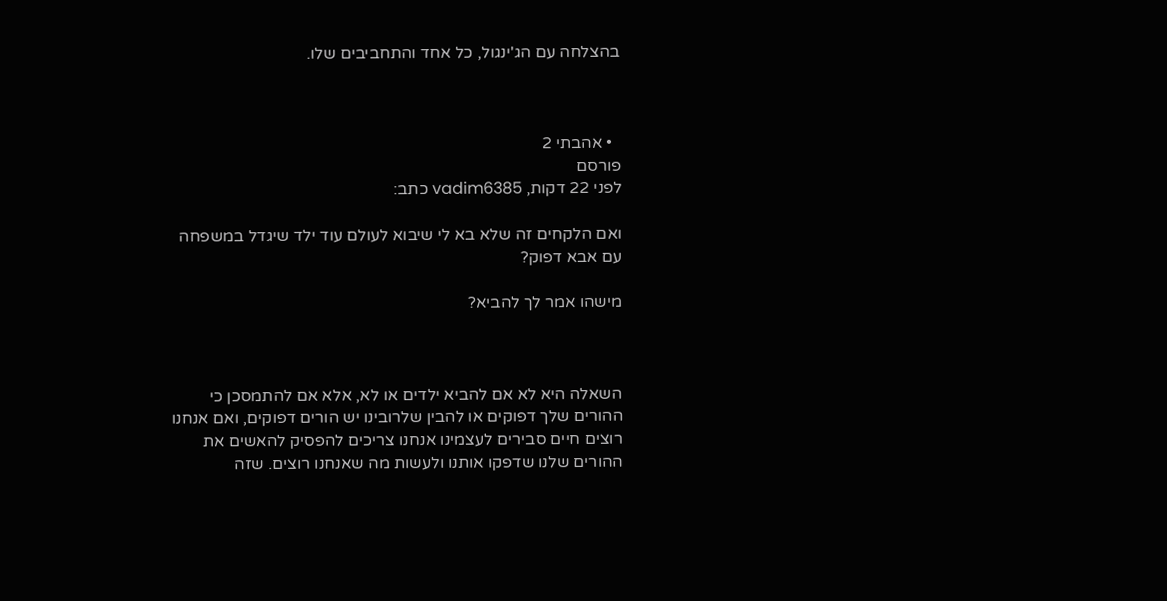בהצלחה עם הג'ינגול, כל אחד והתחביבים שלו.



  • אהבתי 2
פורסם
לפני 22 דקות, vadim6385 כתב:

ואם הלקחים זה שלא בא לי שיבוא לעולם עוד ילד שיגדל במשפחה עם אבא דפוק?

מישהו אמר לך להביא?



השאלה היא לא אם להביא ילדים או לא, אלא אם להתמסכן כי ההורים שלך דפוקים או להבין שלרובינו יש הורים דפוקים, ואם אנחנו רוצים חיים סבירים לעצמינו אנחנו צריכים להפסיק להאשים את ההורים שלנו שדפקו אותנו ולעשות מה שאנחנו רוצים. שזה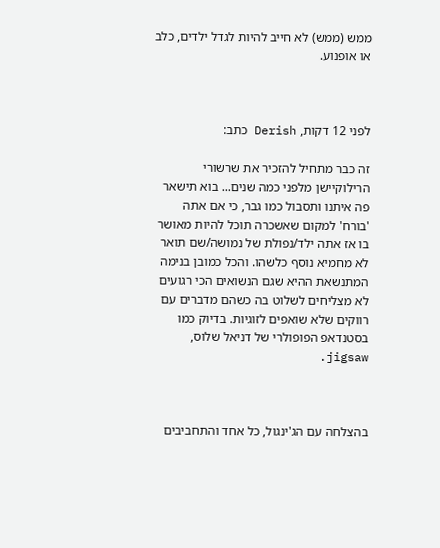ממש (ממש) לא חייב להיות לגדל ילדים, כלב או אופנוע.



לפני 12 דקות, Derish כתב:

זה כבר מתחיל להזכיר את שרשורי הרילוקיישן מלפני כמה שנים... בוא תישאר פה איתנו ותסבול כמו גבר, כי אם אתה 'בורח' למקום שאשכרה תוכל להיות מאושר בו אז אתה ילד/נפולת של נמושה/שם תואר לא מחמיא נוסף כלשהו. והכל כמובן בנימה המתנשאת ההיא שגם הנשואים הכי רגועים לא מצליחים לשלוט בה כשהם מדברים עם רווקים שלא שואפים לזוגיות. בדיוק כמו בסטנדאפ הפופולרי של דניאל שלוס, jigsaw.



בהצלחה עם הג'ינגול, כל אחד והתחביבים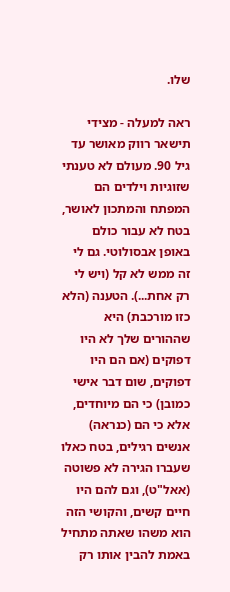שלו.

ראה למעלה - מצידי תישאר רווק מאושר עד גיל 90. מעולם לא טענתי שזוגיות וילדים הם המפתח והמתכון לאושר, בטח לא עבור כולם באופן אבסולוטי. גם לי זה ממש לא קל (ויש לי רק אחת...). הטענה (הלא כזו מורכבת) היא שההורים שלך לא היו דפוקים (אם הם היו דפוקים, שום דבר אישי כמובן) כי הם מיוחדים, אלא כי הם (כנראה) אנשים רגילים, בטח כאלו שעברו הגירה לא פשוטה (אאל"ט), וגם להם היו חיים קשים, והקושי הזה הוא משהו שאתה מתחיל באמת להבין אותו רק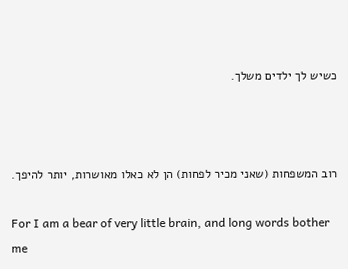כשיש לך ילדים משלך.



רוב המשפחות (שאני מכיר לפחות) הן לא כאלו מאושרות, יותר להיפך.

For I am a bear of very little brain, and long words bother me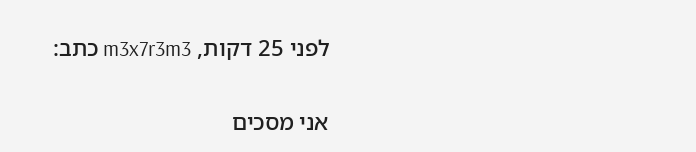לפני 25 דקות, m3x7r3m3 כתב:

אני מסכים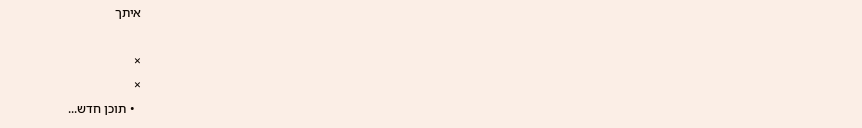איתך

×
×
  • תוכן חדש...